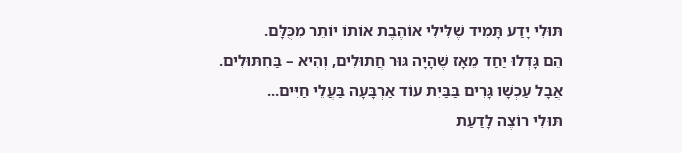תּוּלִי יָדַע תָּמִיד שֶׁלִּילִי אוֹהֶבֶת אוֹתוֹ יוֹתֵר מִכֻּלָּם.
הֵם גָּדְלוּ יַחַד מֵאָז שֶׁהָיָה גּוּר חֲתוּלִים, וְהִיא – בַּחִתּוּלִים.
אֲבָל עַכְשָׁו גָּרִים בַּבַּיִת עוֹד אַרְבָּעָה בַּעֲלֵי חַיִּים...
תּוּלִי רוֹצֶה לָדַעַת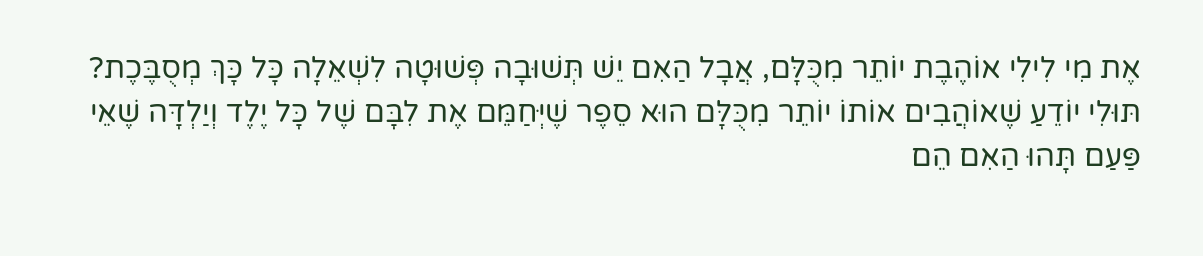אֶת מִי לִילִי אוֹהֶבֶת יוֹתֵר מִכֻּלָּם, אֲבָל הַאִם יֵשׁ תְּשׁוּבָה פְּשׁוּטָה לִשְׁאֵלָה כָּל כָּךְ מְסֻבֶּכֶת?
תּוּלִי יוֹדֵעַ שֶׁאוֹהֲבִים אוֹתוֹ יוֹתֵר מִכֻּלָּם הוּא סֵפֶר שֶׁיְּחַמֵּם אֶת לִבָּם שֶׁל כָּל יֶלֶד וְיַלְדָּה שֶׁאֵי פַּעַם תָּהוּ הַאִם הֵם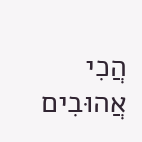הֲכִי אֲהוּבִים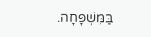בַּמִּשְׁפָּחָה.